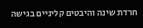חרדת שינה והיבטים קליניים בגישה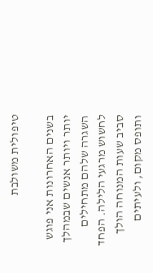טיפולית משולבת

בשנים האחרונות אני פוגש יותר ויותר אנשים שבמהלך השגרה שלהם מתחילים לחשוש מרגעי הלילה. הפחד סביב שעות המנוחה הולך ותופס מקום, ולעיתים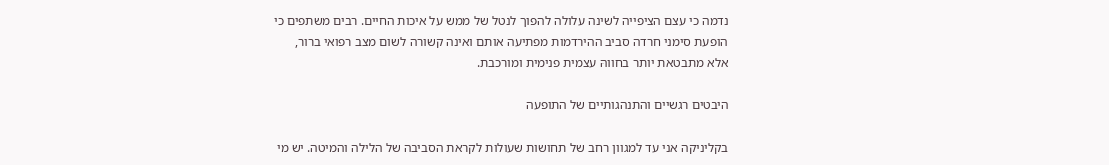נדמה כי עצם הציפייה לשינה עלולה להפוך לנטל של ממש על איכות החיים. רבים משתפים כי הופעת סימני חרדה סביב ההירדמות מפתיעה אותם ואינה קשורה לשום מצב רפואי ברור, אלא מתבטאת יותר בחווהּ עצמית פנימית ומורכבת.

היבטים רגשיים והתנהגותיים של התופעה

בקליניקה אני עד למגוון רחב של תחושות שעולות לקראת הסביבה של הלילה והמיטה. יש מי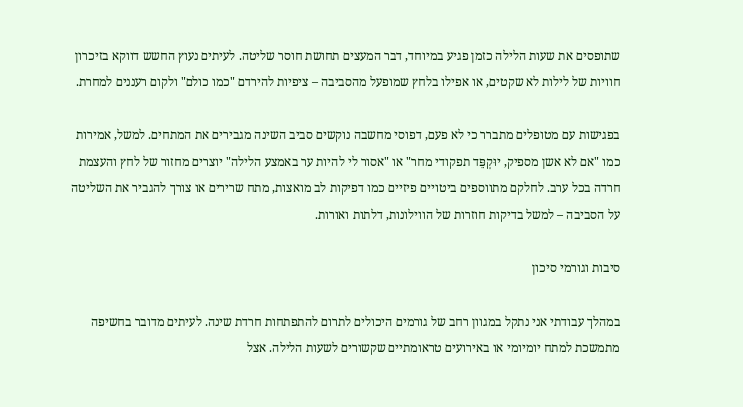שתופסים את שעות הלילה כזמן פגיע במיוחד, דבר המעצים תחושת חוסר שליטה. לעיתים נעוץ החשש דווקא בזיכרון חוויות של לילות לא שקטים, או אפילו בלחץ שמופעל מהסביבה – ציפיות להירדם "כמו כולם" ולקום רעננים למחרת.

בפגישות עם מטופלים מתברר כי לא פעם, דפוסי מחשבה נוקשים סביב השינה מגבירים את המתחים. למשל, אמירות כמו "אם לא אשן מספיק, יוּקְפֵּד תפקודי מחר" או "אסור לי להיות ער באמצע הלילה" יוצרים מחזור של לחץ והעצמת חרדה בכל ערב. לחלקם מתווספים ביטויים פיזיים כמו דפיקות לב מואצות, מתח שרירים או צורך להגביר את השליטה על הסביבה – למשל בדיקות חוזרות של הווילונות, דלתות ואורות.

סיבות וגורמי סיכון

במהלך עבודתי אני נתקל במגוון רחב של גורמים היכולים לתרום להתפתחות חרדת שינה. לעיתים מדובר בחשיפה מתמשכת למתח יומיומי או באירועים טראומתיים שקשורים לשעות הלילה. אצל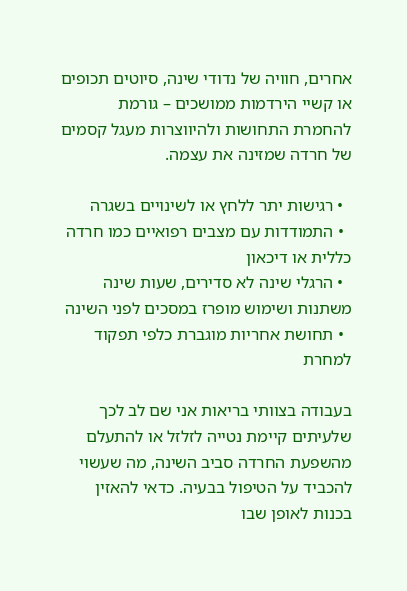אחרים, חוויה של נדודי שינה, סיוטים תכופים או קשיי הירדמות ממושכים – גורמת להחמרת התחושות ולהיווצרות מעגל קסמים של חרדה שמזינה את עצמה.

  • רגישות יתר ללחץ או לשינויים בשגרה
  • התמודדות עם מצבים רפואיים כמו חרדה כללית או דיכאון
  • הרגלי שינה לא סדירים, שעות שינה משתנות ושימוש מופרז במסכים לפני השינה
  • תחושת אחריות מוגברת כלפי תפקוד למחרת

בעבודה בצוותי בריאות אני שם לב לכך שלעיתים קיימת נטייה לזלזל או להתעלם מהשפעת החרדה סביב השינה, מה שעשוי להכביד על הטיפול בבעיה. כדאי להאזין בכנות לאופן שבו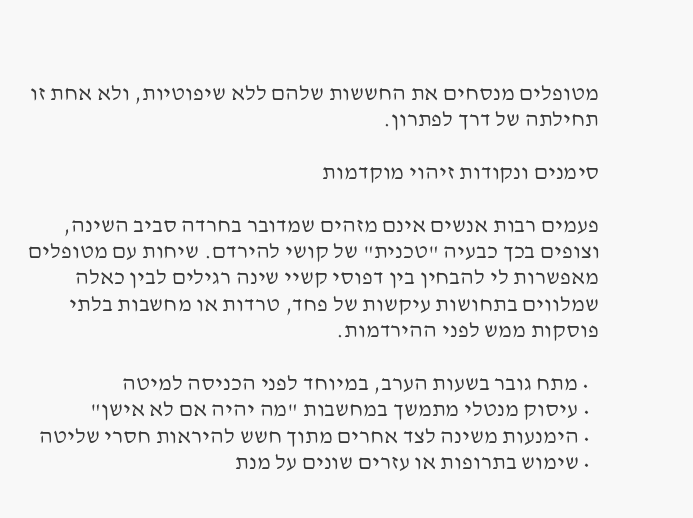מטופלים מנסחים את החששות שלהם ללא שיפוטיות, ולא אחת זו תחילתה של דרך לפתרון.

סימנים ונקודות זיהוי מוקדמות

פעמים רבות אנשים אינם מזהים שמדובר בחרדה סביב השינה, וצופים בכך כבעיה "טכנית" של קושי להירדם. שיחות עם מטופלים מאפשרות לי להבחין בין דפוסי קשיי שינה רגילים לבין כאלה שמלווים בתחושות עיקשות של פחד, טרדות או מחשבות בלתי פוסקות ממש לפני ההירדמות.

  • מתח גובר בשעות הערב, במיוחד לפני הכניסה למיטה
  • עיסוק מנטלי מתמשך במחשבות "מה יהיה אם לא אישן"
  • הימנעות משינה לצד אחרים מתוך חשש להיראות חסרי שליטה
  • שימוש בתרופות או עזרים שונים על מנת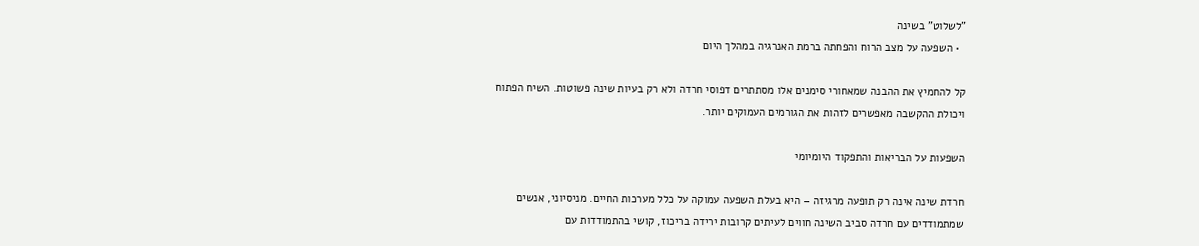"לשלוט" בשינה
  • השפעה על מצב הרוח והפחתה ברמת האנרגיה במהלך היום

קל להחמיץ את ההבנה שמאחורי סימנים אלו מסתתרים דפוסי חרדה ולא רק בעיות שינה פשוטות. השיח הפתוח ויכולת ההקשבה מאפשרים לזהות את הגורמים העמוקים יותר.

השפעות על הבריאות והתפקוד היומיומי

חרדת שינה אינה רק תופעה מרגיזה – היא בעלת השפעה עמוקה על כלל מערכות החיים. מניסיוני, אנשים שמתמודדים עם חרדה סביב השינה חווים לעיתים קרובות ירידה בריכוז, קושי בהתמודדות עם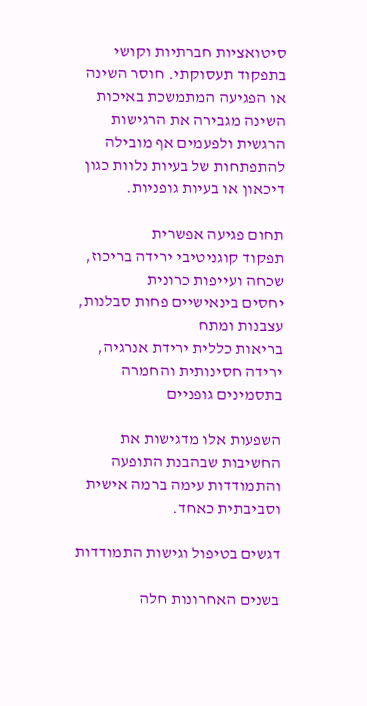סיטואציות חברתיות וקושי בתפקוד תעסוקתי. חוסר השינה או הפגיעה המתמשכת באיכות השינה מגבירה את הרגישות הרגשית ולפעמים אף מובילה להתפתחות של בעיות נלוות כגון דיכאון או בעיות גופניות.

תחום פגיעה אפשרית
תפקוד קוגניטיבי ירידה בריכוז, שכחה ועייפות כרונית
יחסים בינאישיים פחות סבלנות, עצבנות ומתח
בריאות כללית ירידת אנרגיה, ירידה חסינותית והחמרה בתסמינים גופניים

השפעות אלו מדגישות את החשיבות שבהבנת התופעה והתמודדות עימה ברמה אישית וסביבתית כאחד.

דגשים בטיפול וגישות התמודדות

בשנים האחרונות חלה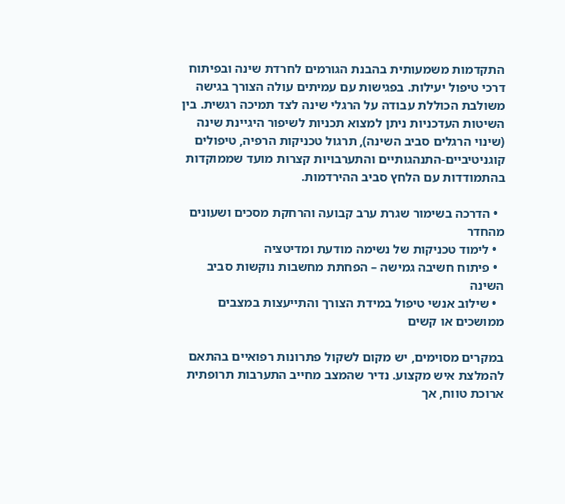התקדמות משמעותית בהבנת הגורמים לחרדת שינה ובפיתוח דרכי טיפול יעילות. בפגישות עם עמיתים עולה הצורך בגישה משולבת הכוללת עבודה על הרגלי שינה לצד תמיכה רגשית. בין השיטות העדכניות ניתן למצוא תכניות לשיפור היגיינת שינה (שינוי הרגלים סביב השינה), תרגול טכניקות הרפיה, טיפולים קוגניטיביים-התנהגותיים והתערבויות קצרות מועד שממוקדות בהתמודדות עם הלחץ סביב ההירדמות.

  • הדרכה בשימור שגרת ערב קבועה והרחקת מסכים ושעונים מהחדר
  • לימוד טכניקות של נשימה מודעת ומדיטציה
  • פיתוח חשיבה גמישה – הפחתת מחשבות נוקשות סביב השינה
  • שילוב אנשי טיפול במידת הצורך והתייעצות במצבים ממושכים או קשים

במקרים מסוימים, יש מקום לשקול פתרונות רפואיים בהתאם להמלצת איש מקצוע. נדיר שהמצב מחייב התערבות תרופתית ארוכת טווח, אך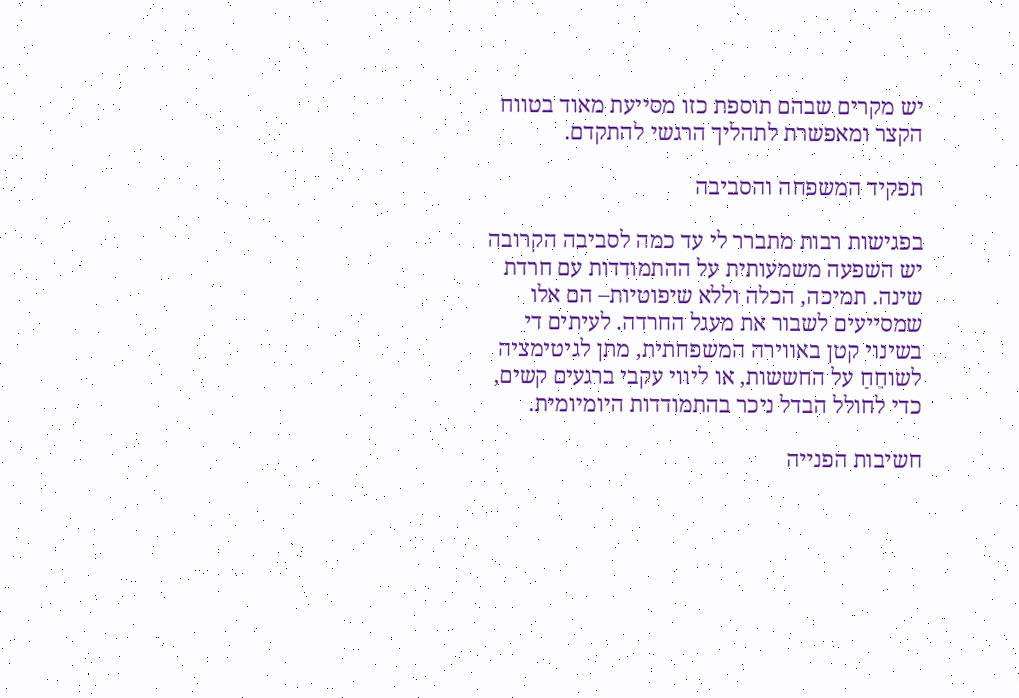יש מקרים שבהם תוספת כזו מסייעת מאוד בטווח הקצר ומאפשרת לתהליך הרגשי להתקדם.

תפקיד המשפחה והסביבה

בפגישות רבות מתברר לי עד כמה לסביבה הקרובה יש השפעה משמעותית על ההתמודדות עם חרדת שינה. תמיכה, הכלה וללא שיפוטיות– הם אלו שמסייעים לשבור את מעגל החרדה. לעיתים די בשינוי קטן באווירה המשפחתית, מתן לגיטימציה לשוחֵחַ על החששות, או ליווי עקבי ברגעים קשים, כדי לחולל הבדל ניכר בהתמודדות היומיומית.

חשיבות הפנייה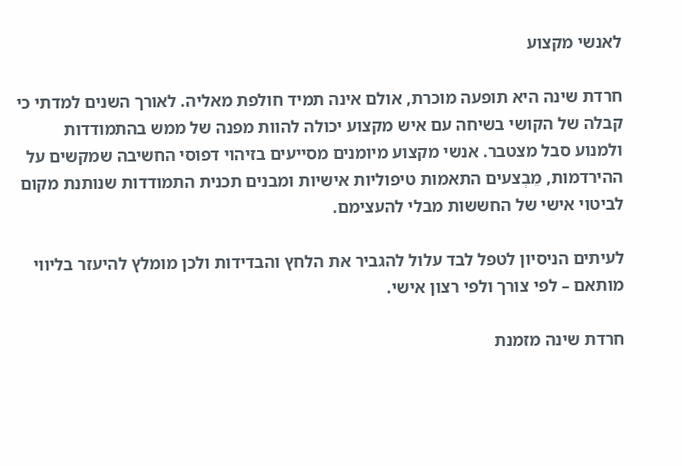לאנשי מקצוע

חרדת שינה היא תופעה מוכרת, אולם אינה תמיד חולפת מאליה. לאורך השנים למדתי כי קבלה של הקושי בשיחה עם איש מקצוע יכולה להוות מפנה של ממש בהתמודדות ולמנוע סבל מצטבר. אנשי מקצוע מיומנים מסייעים בזיהוי דפוסי החשיבה שמקשים על ההירדמות, מֵבְצעים התאמות טיפוליות אישיות ומבנים תכנית התמודדות שנותנת מקום לביטוי אישי של החששות מבלי להעצימם.

לעיתים הניסיון לטפל לבד עלול להגביר את הלחץ והבדידות ולכן מומלץ להיעזר בליווי מותאם – לפי צורך ולפי רצון אישי.

חרדת שינה מזמנת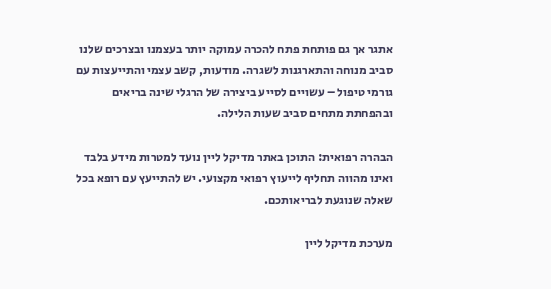אתגר אך גם פותחת פתח להכרה עמוקה יותר בעצמנו ובצרכים שלנו סביב מנוחה והתארגנות לשגרה. מודעות, קשב עצמי והתייעצות עם גורמי טיפול – עשויים לסייע ביצירה של הרגלי שינה בריאים ובהפחתת מתחים סביב שעות הלילה.

הבהרה רפואית: התוכן באתר מדיקל ליין נועד למטרות מידע בלבד ואינו מהווה תחליף לייעוץ רפואי מקצועי. יש להתייעץ עם רופא בכל שאלה שנוגעת לבריאותכם.

מערכת מדיקל ליין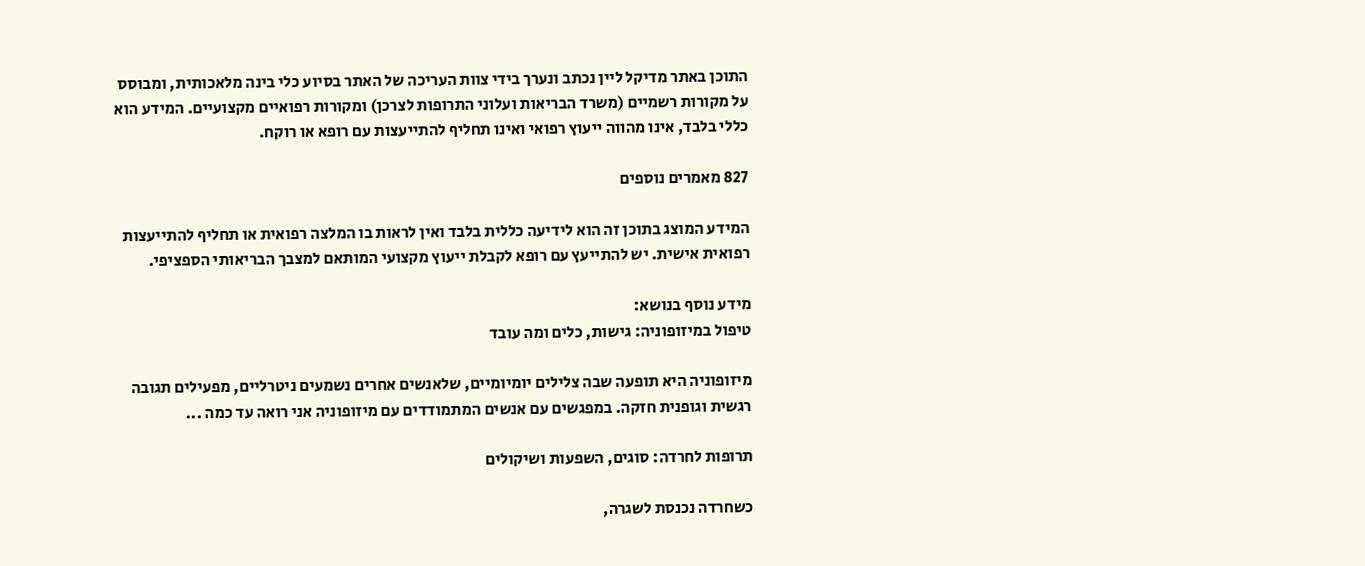התוכן באתר מדיקל ליין נכתב ונערך בידי צוות העריכה של האתר בסיוע כלי בינה מלאכותית, ומבוסס על מקורות רשמיים (משרד הבריאות ועלוני התרופות לצרכן) ומקורות רפואיים מקצועיים. המידע הוא כללי בלבד, אינו מהווה ייעוץ רפואי ואינו תחליף להתייעצות עם רופא או רוקח.

827 מאמרים נוספים

המידע המוצג בתוכן זה הוא לידיעה כללית בלבד ואין לראות בו המלצה רפואית או תחליף להתייעצות רפואית אישית. יש להתייעץ עם רופא לקבלת ייעוץ מקצועי המותאם למצבך הבריאותי הספציפי.

מידע נוסף בנושא:
טיפול במיזופוניה: גישות, כלים ומה עובד

מיזופוניה היא תופעה שבה צלילים יומיומיים, שלאנשים אחרים נשמעים ניטרליים, מפעילים תגובה רגשית וגופנית חזקה. במפגשים עם אנשים המתמודדים עם מיזופוניה אני רואה עד כמה ...

תרופות לחרדה: סוגים, השפעות ושיקולים

כשחרדה נכנסת לשגרה,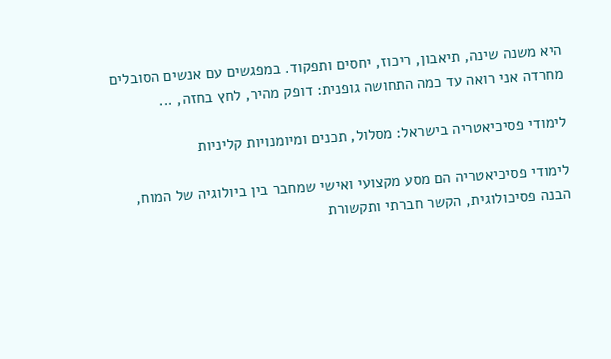היא משנה שינה, תיאבון, ריכוז, יחסים ותפקוד. במפגשים עם אנשים הסובלים מחרדה אני רואה עד כמה התחושה גופנית: דופק מהיר, לחץ בחזה, ...

לימודי פסיכיאטריה בישראל: מסלול, תכנים ומיומנויות קליניות

לימודי פסיכיאטריה הם מסע מקצועי ואישי שמחבר בין ביולוגיה של המוח, הבנה פסיכולוגית, הקשר חברתי ותקשורת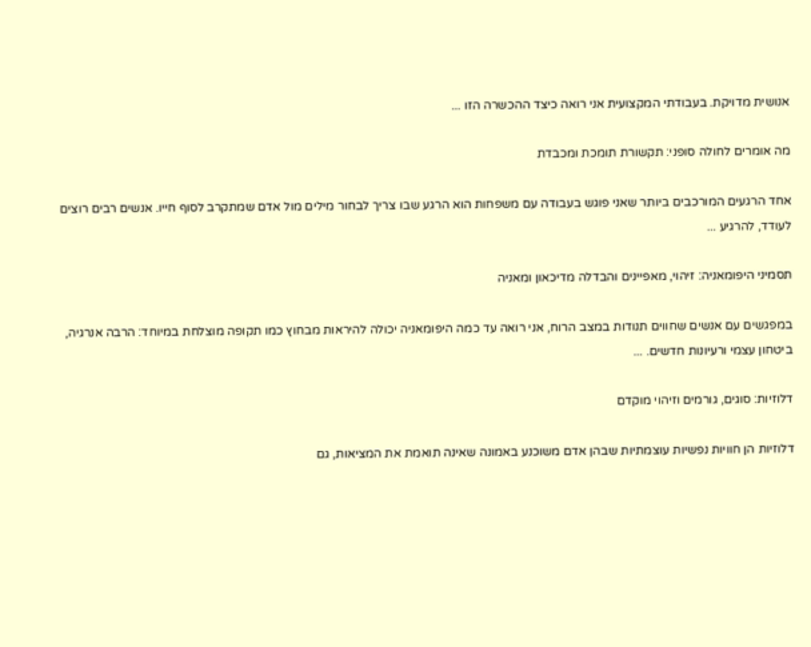אנושית מדויקת. בעבודתי המקצועית אני רואה כיצד ההכשרה הזו ...

מה אומרים לחולה סופני: תקשורת תומכת ומכבדת

אחד הרגעים המורכבים ביותר שאני פוגש בעבודה עם משפחות הוא הרגע שבו צריך לבחור מילים מול אדם שמתקרב לסוף חייו. אנשים רבים רוצים לעודד, להרגיע ...

תסמיני היפומאניה: זיהוי, מאפיינים והבדלה מדיכאון ומאניה

במפגשים עם אנשים שחווים תנודות במצב הרוח, אני רואה עד כמה היפומאניה יכולה להיראות מבחוץ כמו תקופה מוצלחת במיוחד: הרבה אנרגיה, ביטחון עצמי ורעיונות חדשים. ...

דלוזיות: סוגים, גורמים וזיהוי מוקדם

דלוזיות הן חוויות נפשיות עוצמתיות שבהן אדם משוכנע באמונה שאינה תואמת את המציאות, גם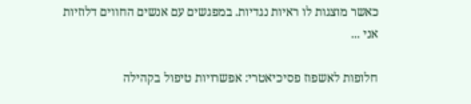כאשר מוצגות לו ראיות נגדיות. במפגשים עם אנשים החווים דלוזיות אני ...

חלופות לאשפוז פסיכיאטרי: אפשרויות טיפול בקהילה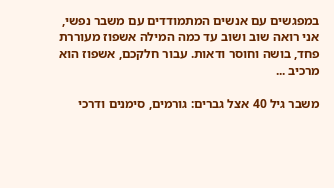במפגשים עם אנשים המתמודדים עם משבר נפשי, אני רואה שוב ושוב עד כמה המילה אשפוז מעוררת פחד, בושה וחוסר ודאות. עבור חלקכם, אשפוז הוא מרכיב ...

משבר גיל 40 אצל גברים: גורמים, סימנים ודרכי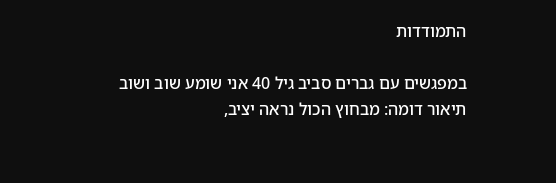התמודדות

במפגשים עם גברים סביב גיל 40 אני שומע שוב ושוב תיאור דומה: מבחוץ הכול נראה יציב,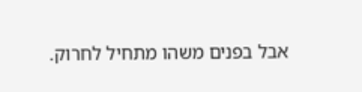אבל בפנים משהו מתחיל לחרוק.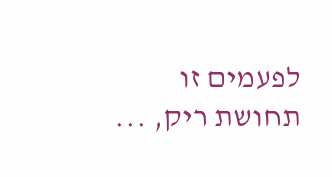לפעמים זו תחושת ריק, ...